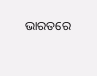ଭାରତରେ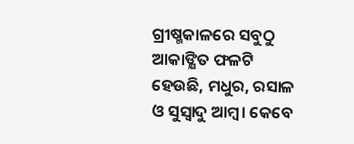ଗ୍ରୀଷ୍ମକାଳରେ ସବୁଠୁ ଆକାଙ୍କ୍ଷିତ ଫଳଟି ହେଉଛି, ମଧୁର, ରସାଳ ଓ ସୁସ୍ବାଦୁ ଆମ୍ବ। କେବେ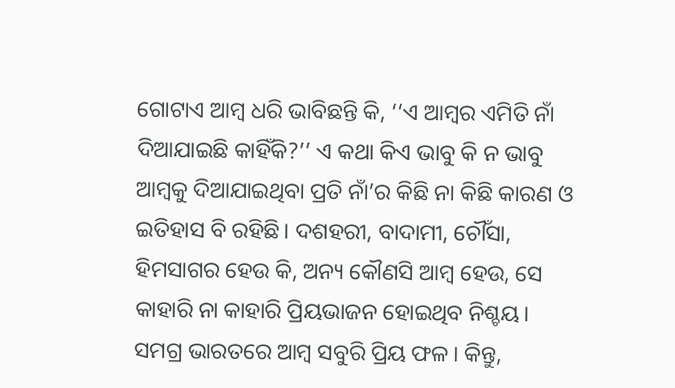ଗୋଟାଏ ଆମ୍ବ ଧରି ଭାବିଛନ୍ତି କି, ‘‘ଏ ଆମ୍ବର ଏମିତି ନାଁ ଦିଆଯାଇଛି କାହିଁକି?’’ ଏ କଥା କିଏ ଭାବୁ କି ନ ଭାବୁ ଆମ୍ବକୁ ଦିଆଯାଇଥିବା ପ୍ରତି ନାଁ’ର କିଛି ନା କିଛି କାରଣ ଓ ଇତିହାସ ବି ରହିଛି। ଦଶହରୀ, ବାଦାମୀ, ଚୌଁସା, ହିମସାଗର ହେଉ କି, ଅନ୍ୟ କୌଣସି ଆମ୍ବ ହେଉ, ସେ କାହାରି ନା କାହାରି ପ୍ରିୟଭାଜନ ହୋଇଥିବ ନିଶ୍ଚୟ। ସମଗ୍ର ଭାରତରେ ଆମ୍ବ ସବୁରି ପ୍ରିୟ ଫଳ। କିନ୍ତୁ,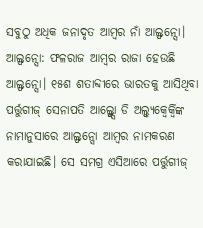ସବୁଠୁ ଅଧିକ ଜନାଦୃତ ଆମ୍ବର ନାଁ ଆଲ୍ଫନ୍ସୋ।
ଆଲ୍ଫନ୍ସୋ: ଫଳରାଜ ଆମ୍ବର ରାଜା ହେଉଛି ଆଲ୍ଫନ୍ସୋ। ୧୫ଶ ଶତାବ୍ଦୀରେ ଭାରତକୁ ଆସିଥିବା ପର୍ତ୍ତୁଗୀଜ୍ ସେନାପତି ଆଲ୍ଫ୍ନ୍ସୋ ଡି ଅଲ୍ବ୍ୟୁକ୍ବେର୍କ୍ବିଙ୍କ ନାମାନୁସାରେ ଆଲ୍ଫନ୍ସୋ ଆମ୍ବର ନାମକରଣ କରାଯାଇଛି। ସେ ସମଗ୍ର ଏସିଆରେ ପର୍ତ୍ତୁଗୀଜ୍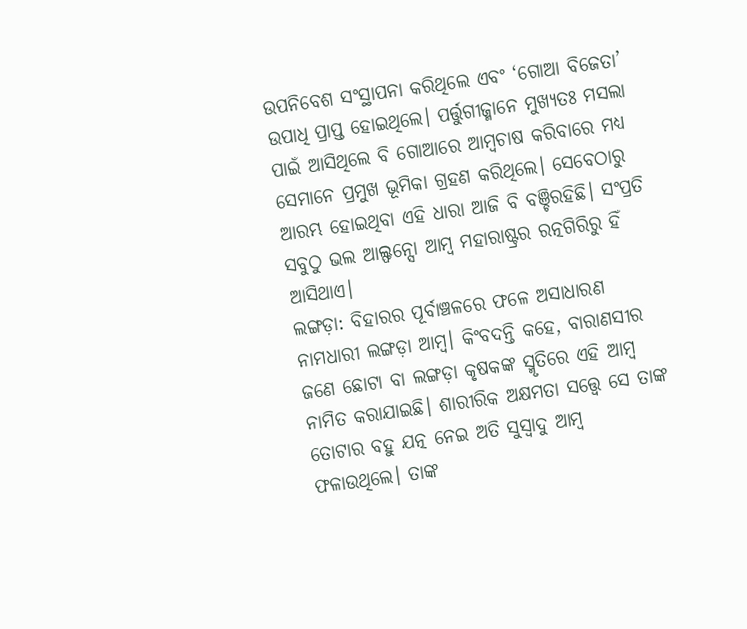ଉପନିବେଶ ସଂସ୍ଥାପନା କରିଥିଲେ ଏବଂ ‘ଗୋଆ ବିଜେତା’ ଉପାଧି ପ୍ରାପ୍ତ ହୋଇଥିଲେ। ପର୍ତ୍ତୁଗୀଜ୍ମାନେ ମୁଖ୍ୟତଃ ମସଲା ପାଇଁ ଆସିଥିଲେ ବି ଗୋଆରେ ଆମ୍ବଚାଷ କରିବାରେ ମଧ୍ୟ ସେମାନେ ପ୍ରମୁଖ ଭୂମିକା ଗ୍ରହଣ କରିଥିଲେ। ସେବେଠାରୁ ଆରମ୍ଭ ହୋଇଥିବା ଏହି ଧାରା ଆଜି ବି ବଞ୍ଚିରହିଛି। ସଂପ୍ରତି ସବୁଠୁ ଭଲ ଆଲ୍ଫନ୍ସୋ ଆମ୍ବ ମହାରାଷ୍ଟ୍ରର ରତ୍ନଗିରିରୁ ହିଁ ଆସିଥାଏ।
ଲଙ୍ଗଡ଼ା: ବିହାରର ପୂର୍ବାଞ୍ଚଳରେ ଫଳେ ଅସାଧାରଣ ନାମଧାରୀ ଲଙ୍ଗଡ଼ା ଆମ୍ବ। କିଂବଦନ୍ତି କହେ, ବାରାଣସୀର ଜଣେ ଛୋଟା ବା ଲଙ୍ଗଡ଼ା କୃଷକଙ୍କ ସ୍ମୃତିରେ ଏହି ଆମ୍ବ ନାମିତ କରାଯାଇଛି। ଶାରୀରିକ ଅକ୍ଷମତା ସତ୍ତ୍ବେ ସେ ତାଙ୍କ ତୋଟାର ବହୁ ଯତ୍ନ ନେଇ ଅତି ସୁସ୍ବାଦୁ ଆମ୍ବ ଫଳାଉଥିଲେ। ତାଙ୍କ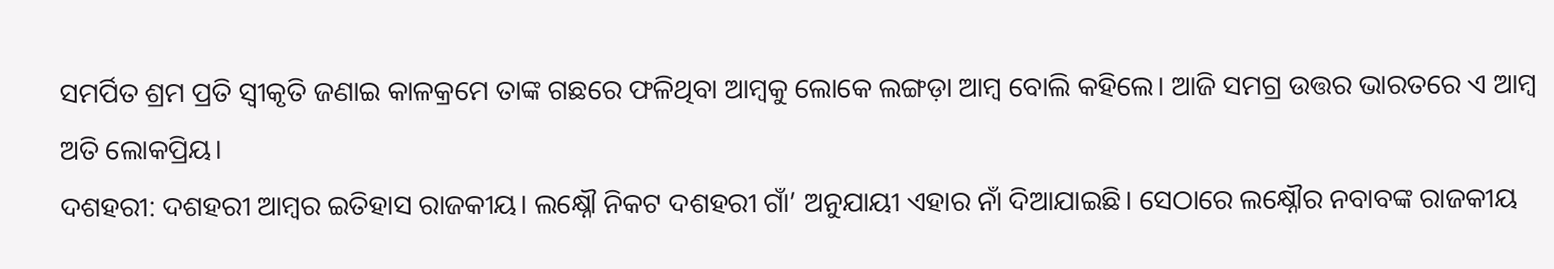ସମର୍ପିତ ଶ୍ରମ ପ୍ରତି ସ୍ବୀକୃତି ଜଣାଇ କାଳକ୍ରମେ ତାଙ୍କ ଗଛରେ ଫଳିଥିବା ଆମ୍ବକୁ ଲୋକେ ଲଙ୍ଗଡ଼ା ଆମ୍ବ ବୋଲି କହିଲେ। ଆଜି ସମଗ୍ର ଉତ୍ତର ଭାରତରେ ଏ ଆମ୍ବ ଅତି ଲୋକପ୍ରିୟ।
ଦଶହରୀ: ଦଶହରୀ ଆମ୍ବର ଇତିହାସ ରାଜକୀୟ। ଲକ୍ଷ୍ନୌ ନିକଟ ଦଶହରୀ ଗାଁ’ ଅନୁଯାୟୀ ଏହାର ନାଁ ଦିଆଯାଇଛି। ସେଠାରେ ଲକ୍ଷ୍ନୌର ନବାବଙ୍କ ରାଜକୀୟ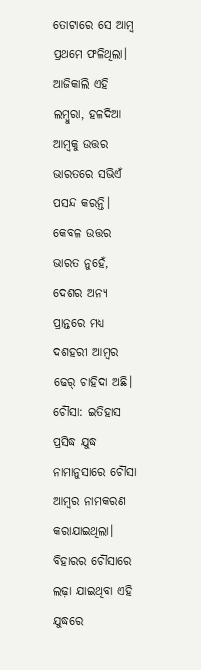ତୋଟାରେ ସେ ଆମ୍ବ ପ୍ରଥମେ ଫଳିଥିଲା। ଆଜିକାଲି ଏହି ଲମ୍ବୁରା, ହଳଦିଆ ଆମ୍ବକୁ ଉତ୍ତର ଭାରତରେ ସଭିଏଁ ପସନ୍ଦ କରନ୍ତି। କେବଳ ଉତ୍ତର ଭାରତ ନୁହେଁ, ଦେଶର ଅନ୍ୟ ପ୍ରାନ୍ତରେ ମଧ୍ୟ ଦଶହରୀ ଆମ୍ବର ଢେର୍ ଚାହିଦା ଅଛି।
ଚୌଁସା: ଇତିହାସ ପ୍ରସିଦ୍ଧ ଯୁଦ୍ଧ ନାମାନୁସାରେ ଚୌଁସା ଆମ୍ବର ନାମକରଣ କରାଯାଇଥିଲା। ବିହାରର ଚୌଁସାରେ ଲଢ଼ା ଯାଇଥିବା ଏହି ଯୁଦ୍ଧରେ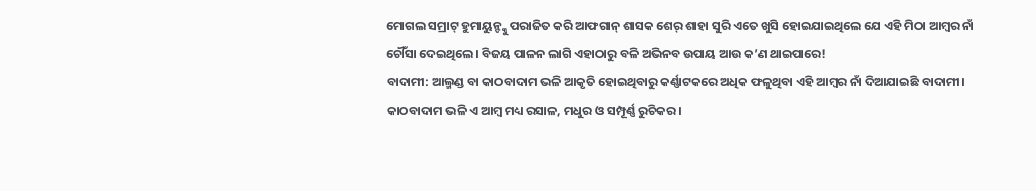ମୋଗଲ ସମ୍ରାଟ୍ ହୁମାୟୁନ୍ଙ୍କୁ ପରାଜିତ କରି ଆଫଗାନ୍ ଶାସକ ଶେର୍ ଶାହା ସୁରି ଏତେ ଖୁସି ହୋଇଯାଇଥିଲେ ଯେ ଏହି ମିଠା ଆମ୍ବର ନାଁ ଚୌଁସା ଦେଇଥିଲେ। ବିଜୟ ପାଳନ ଲାଗି ଏହାଠାରୁ ବଳି ଅଭିନବ ଉପାୟ ଆଉ କ’ଣ ଥାଇପାରେ!
ବାଦାମୀ: ଆଲ୍ମଣ୍ଡ ବା କାଠବାଦାମ ଭଳି ଆକୃତି ହୋଇଥିବାରୁ କର୍ଣ୍ଣାଟକରେ ଅଧିକ ଫଳୁଥିବା ଏହି ଆମ୍ବର ନାଁ ଦିଆଯାଇଛି ବାଦାମୀ। କାଠବାଦାମ ଭଳି ଏ ଆମ୍ବ ମଧ୍ୟ ରସାଳ, ମଧୁର ଓ ସମ୍ପୂର୍ଣ୍ଣ ରୁଚିକର।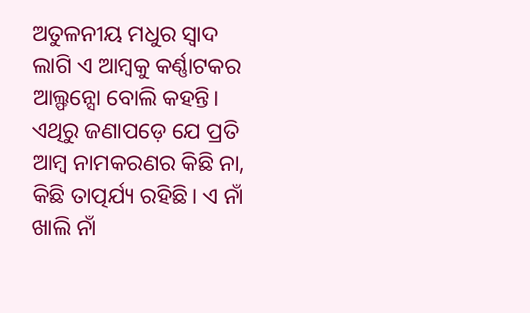ଅତୁଳନୀୟ ମଧୁର ସ୍ବାଦ ଲାଗି ଏ ଆମ୍ବକୁ କର୍ଣ୍ଣାଟକର ଆଲ୍ଫନ୍ସୋ ବୋଲି କହନ୍ତି। ଏଥିରୁ ଜଣାପଡ଼େ ଯେ ପ୍ରତି ଆମ୍ବ ନାମକରଣର କିଛି ନା, କିଛି ତାତ୍ପର୍ଯ୍ୟ ରହିଛି। ଏ ନାଁ ଖାଲି ନାଁ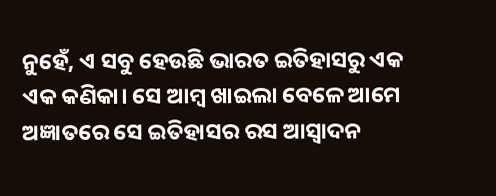ନୁହେଁ, ଏ ସବୁ ହେଉଛି ଭାରତ ଇତିହାସରୁ ଏକ ଏକ କଣିକା। ସେ ଆମ୍ବ ଖାଇଲା ବେଳେ ଆମେ ଅଜ୍ଞାତରେ ସେ ଇତିହାସର ରସ ଆସ୍ବାଦନ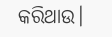କରିଥାଉ।